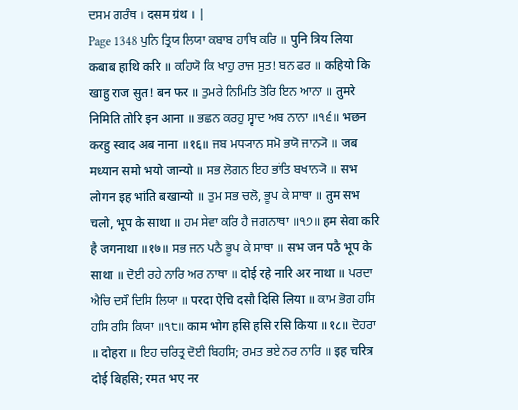ਦਸਮ ਗਰੰਥ । दसम ग्रंथ । |
Page 1348 ਪੁਨਿ ਤ੍ਰਿਯ ਲਿਯਾ ਕਬਾਬ ਹਾਥਿ ਕਰਿ ॥ पुनि त्रिय लिया कबाब हाथि करि ॥ ਕਹਿਯੋ ਕਿ ਖਾਹੁ ਰਾਜ ਸੁਤ! ਬਨ ਫਰ ॥ कहियो कि खाहु राज सुत! बन फर ॥ ਤੁਮਰੇ ਨਿਮਿਤਿ ਤੋਰਿ ਇਨ ਆਨਾ ॥ तुमरे निमिति तोरि इन आना ॥ ਭਛਨ ਕਰਹੁ ਸ੍ਵਾਦ ਅਬ ਨਾਨਾ ॥੧੬॥ भछन करहु स्वाद अब नाना ॥१६॥ ਜਬ ਮਧ੍ਯਾਨ ਸਮੋ ਭਯੋ ਜਾਨ੍ਯੋ ॥ जब मध्यान समो भयो जान्यो ॥ ਸਭ ਲੋਗਨ ਇਹ ਭਾਂਤਿ ਬਖਾਨ੍ਯੋ ॥ सभ लोगन इह भांति बखान्यो ॥ ਤੁਮ ਸਭ ਚਲੋ, ਭੂਪ ਕੇ ਸਾਥਾ ॥ तुम सभ चलो, भूप के साथा ॥ ਹਮ ਸੇਵਾ ਕਰਿ ਹੈ ਜਗਨਾਥਾ ॥੧੭॥ हम सेवा करि है जगनाथा ॥१७॥ ਸਭ ਜਨ ਪਠੈ ਭੂਪ ਕੇ ਸਾਥਾ ॥ सभ जन पठै भूप के साथा ॥ ਦੋਈ ਰਹੇ ਨਾਰਿ ਅਰ ਨਾਥਾ ॥ दोई रहे नारि अर नाथा ॥ ਪਰਦਾ ਐਚਿ ਦਸੌ ਦਿਸਿ ਲਿਯਾ ॥ परदा ऐचि दसौ दिसि लिया ॥ ਕਾਮ ਭੋਗ ਹਸਿ ਹਸਿ ਰਸਿ ਕਿਯਾ ॥੧੮॥ काम भोग हसि हसि रसि किया ॥१८॥ ਦੋਹਰਾ ॥ दोहरा ॥ ਇਹ ਚਰਿਤ੍ਰ ਦੋਈ ਬਿਹਸਿ; ਰਮਤ ਭਏ ਨਰ ਨਾਰਿ ॥ इह चरित्र दोई बिहसि; रमत भए नर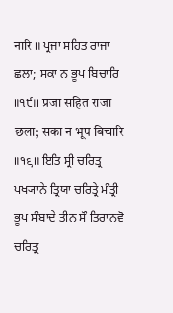नारि ॥ ਪ੍ਰਜਾ ਸਹਿਤ ਰਾਜਾ ਛਲਾ; ਸਕਾ ਨ ਭੂਪ ਬਿਚਾਰਿ ॥੧੯॥ प्रजा सहित राजा छला; सका न भूप बिचारि ॥१९॥ ਇਤਿ ਸ੍ਰੀ ਚਰਿਤ੍ਰ ਪਖ੍ਯਾਨੇ ਤ੍ਰਿਯਾ ਚਰਿਤ੍ਰੇ ਮੰਤ੍ਰੀ ਭੂਪ ਸੰਬਾਦੇ ਤੀਨ ਸੌ ਤਿਰਾਨਵੋ ਚਰਿਤ੍ਰ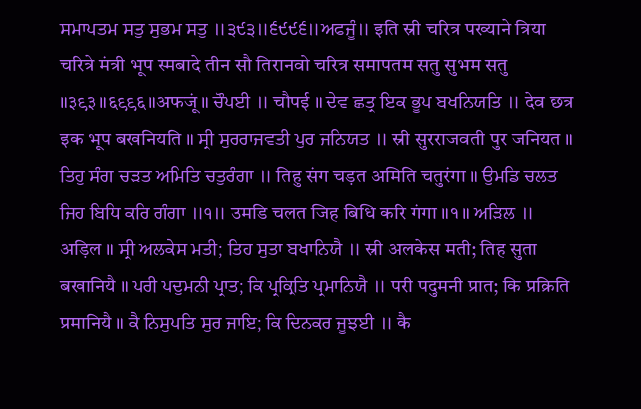ਸਮਾਪਤਮ ਸਤੁ ਸੁਭਮ ਸਤੁ ॥੩੯੩॥੬੯੯੬॥ਅਫਜੂੰ॥ इति स्री चरित्र पख्याने त्रिया चरित्रे मंत्री भूप स्मबादे तीन सौ तिरानवो चरित्र समापतम सतु सुभम सतु ॥३९३॥६९९६॥अफजूं॥ ਚੌਪਈ ॥ चौपई ॥ ਦੇਵ ਛਤ੍ਰ ਇਕ ਭੂਪ ਬਖਨਿਯਤਿ ॥ देव छत्र इक भूप बखनियति ॥ ਸ੍ਰੀ ਸੁਰਰਾਜਵਤੀ ਪੁਰ ਜਨਿਯਤ ॥ स्री सुरराजवती पुर जनियत ॥ ਤਿਹੁ ਸੰਗ ਚੜਤ ਅਮਿਤਿ ਚਤੁਰੰਗਾ ॥ तिहु संग चड़त अमिति चतुरंगा ॥ ਉਮਡਿ ਚਲਤ ਜਿਹ ਬਿਧਿ ਕਰਿ ਗੰਗਾ ॥੧॥ उमडि चलत जिह बिधि करि गंगा ॥१॥ ਅੜਿਲ ॥ अड़िल ॥ ਸ੍ਰੀ ਅਲਕੇਸ ਮਤੀ; ਤਿਹ ਸੁਤਾ ਬਖਾਨਿਯੈ ॥ स्री अलकेस मती; तिह सुता बखानियै ॥ ਪਰੀ ਪਦੁਮਨੀ ਪ੍ਰਾਤ; ਕਿ ਪ੍ਰਕ੍ਰਿਤਿ ਪ੍ਰਮਾਨਿਯੈ ॥ परी पदुमनी प्रात; कि प्रक्रिति प्रमानियै ॥ ਕੈ ਨਿਸੁਪਤਿ ਸੁਰ ਜਾਇ; ਕਿ ਦਿਨਕਰ ਜੂਝਈ ॥ कै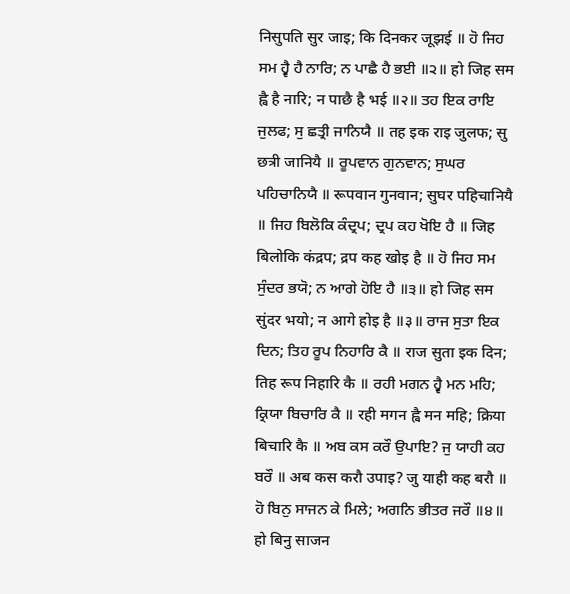निसुपति सुर जाइ; कि दिनकर जूझई ॥ ਹੋ ਜਿਹ ਸਮ ਹ੍ਵੈ ਹੈ ਨਾਰਿ; ਨ ਪਾਛੈ ਹੈ ਭਈ ॥੨॥ हो जिह सम ह्वै है नारि; न पाछै है भई ॥२॥ ਤਹ ਇਕ ਰਾਇ ਜੁਲਫ; ਸੁ ਛਤ੍ਰੀ ਜਾਨਿਯੈ ॥ तह इक राइ जुलफ; सु छत्री जानियै ॥ ਰੂਪਵਾਨ ਗੁਨਵਾਨ; ਸੁਘਰ ਪਹਿਚਾਨਿਯੈ ॥ रूपवान गुनवान; सुघर पहिचानियै ॥ ਜਿਹ ਬਿਲੋਕਿ ਕੰਦ੍ਰਪ; ਦ੍ਰਪ ਕਹ ਖੋਇ ਹੈ ॥ जिह बिलोकि कंद्रप; द्रप कह खोइ है ॥ ਹੋ ਜਿਹ ਸਮ ਸੁੰਦਰ ਭਯੋ; ਨ ਆਗੇ ਹੋਇ ਹੈ ॥੩॥ हो जिह सम सुंदर भयो; न आगे होइ है ॥३॥ ਰਾਜ ਸੁਤਾ ਇਕ ਦਿਨ; ਤਿਹ ਰੂਪ ਨਿਹਾਰਿ ਕੈ ॥ राज सुता इक दिन; तिह रूप निहारि कै ॥ ਰਹੀ ਮਗਨ ਹ੍ਵੈ ਮਨ ਮਹਿ; ਕ੍ਰਿਯਾ ਬਿਚਾਰਿ ਕੈ ॥ रही मगन ह्वै मन महि; क्रिया बिचारि कै ॥ ਅਬ ਕਸ ਕਰੌ ਉਪਾਇ? ਜੁ ਯਾਹੀ ਕਹ ਬਰੌ ॥ अब कस करौ उपाइ? जु याही कह बरौ ॥ ਹੋ ਬਿਨੁ ਸਾਜਨ ਕੇ ਮਿਲੇ; ਅਗਨਿ ਭੀਤਰ ਜਰੌ ॥੪॥ हो बिनु साजन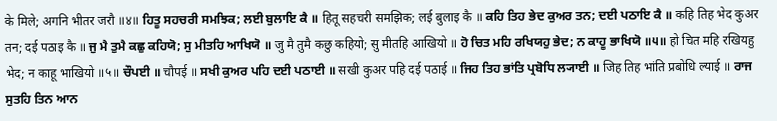के मिले; अगनि भीतर जरौ ॥४॥ ਹਿਤੂ ਸਹਚਰੀ ਸਮਝਿਕ; ਲਈ ਬੁਲਾਇ ਕੈ ॥ हितू सहचरी समझिक; लई बुलाइ कै ॥ ਕਹਿ ਤਿਹ ਭੇਦ ਕੁਅਰ ਤਨ; ਦਈ ਪਠਾਇ ਕੈ ॥ कहि तिह भेद कुअर तन; दई पठाइ कै ॥ ਜੁ ਮੈ ਤੁਮੈ ਕਛੁ ਕਹਿਯੋ; ਸੁ ਮੀਤਹਿ ਆਖਿਯੋ ॥ जु मै तुमै कछु कहियो; सु मीतहि आखियो ॥ ਹੋ ਚਿਤ ਮਹਿ ਰਖਿਯਹੁ ਭੇਦ; ਨ ਕਾਹੂ ਭਾਖਿਯੋ ॥੫॥ हो चित महि रखियहु भेद; न काहू भाखियो ॥५॥ ਚੌਪਈ ॥ चौपई ॥ ਸਖੀ ਕੁਅਰ ਪਹਿ ਦਈ ਪਠਾਈ ॥ सखी कुअर पहि दई पठाई ॥ ਜਿਹ ਤਿਹ ਭਾਂਤਿ ਪ੍ਰਬੋਧਿ ਲ੍ਯਾਈ ॥ जिह तिह भांति प्रबोधि ल्याई ॥ ਰਾਜ ਸੁਤਹਿ ਤਿਨ ਆਨ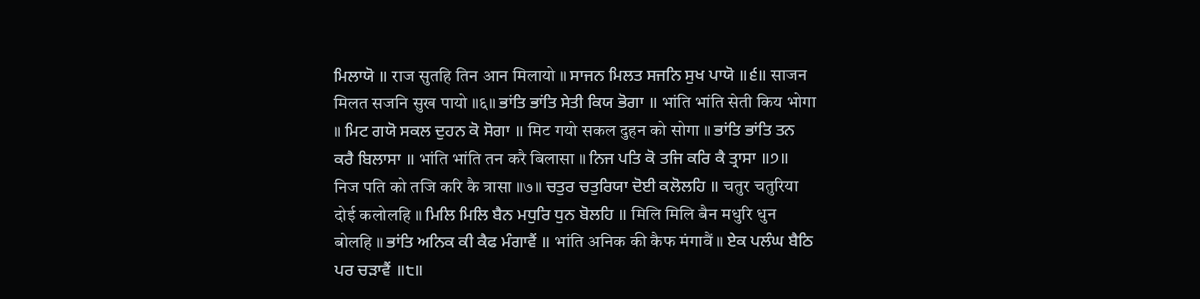ਮਿਲਾਯੋ ॥ राज सुतहि तिन आन मिलायो ॥ ਸਾਜਨ ਮਿਲਤ ਸਜਨਿ ਸੁਖ ਪਾਯੋ ॥੬॥ साजन मिलत सजनि सुख पायो ॥६॥ ਭਾਂਤਿ ਭਾਂਤਿ ਸੇਤੀ ਕਿਯ ਭੋਗਾ ॥ भांति भांति सेती किय भोगा ॥ ਮਿਟ ਗਯੋ ਸਕਲ ਦੁਹਨ ਕੋ ਸੋਗਾ ॥ मिट गयो सकल दुहन को सोगा ॥ ਭਾਂਤਿ ਭਾਂਤਿ ਤਨ ਕਰੈ ਬਿਲਾਸਾ ॥ भांति भांति तन करै बिलासा ॥ ਨਿਜ ਪਤਿ ਕੋ ਤਜਿ ਕਰਿ ਕੈ ਤ੍ਰਾਸਾ ॥੭॥ निज पति को तजि करि कै त्रासा ॥७॥ ਚਤੁਰ ਚਤੁਰਿਯਾ ਦੋਈ ਕਲੋਲਹਿ ॥ चतुर चतुरिया दोई कलोलहि ॥ ਮਿਲਿ ਮਿਲਿ ਬੈਨ ਮਧੁਰਿ ਧੁਨ ਬੋਲਹਿ ॥ मिलि मिलि बैन मधुरि धुन बोलहि ॥ ਭਾਂਤਿ ਅਨਿਕ ਕੀ ਕੈਫ ਮੰਗਾਵੈਂ ॥ भांति अनिक की कैफ मंगावैं ॥ ਏਕ ਪਲੰਘ ਬੈਠਿ ਪਰ ਚੜਾਵੈਂ ॥੮॥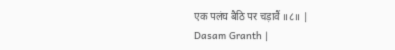एक पलंघ बैठि पर चड़ावैं ॥८॥ |
Dasam Granth |